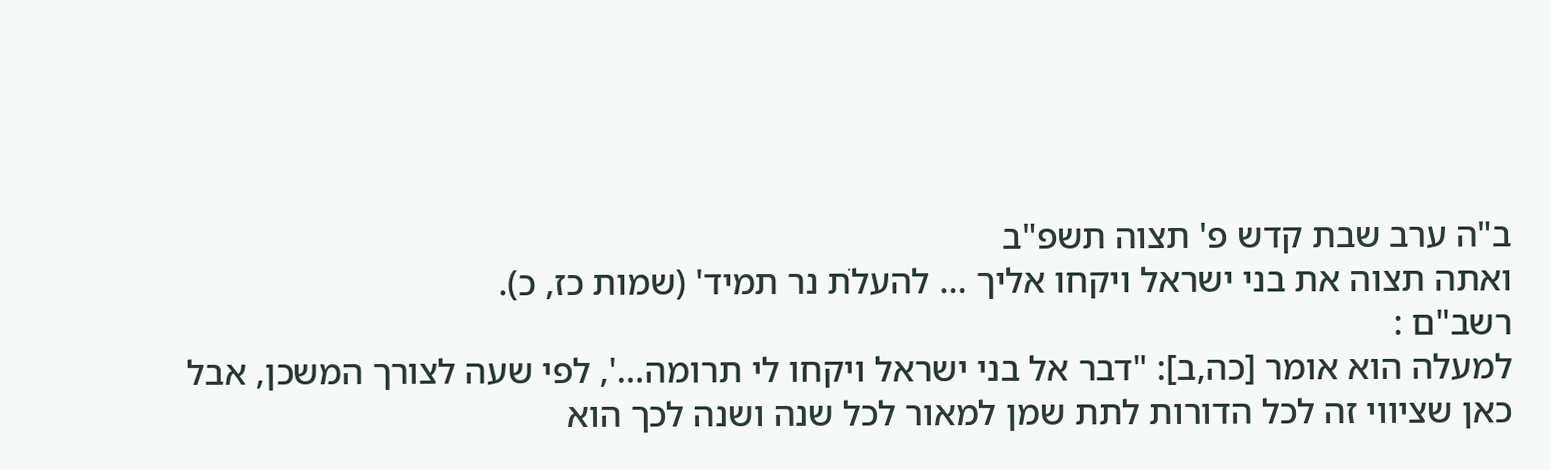ב"ה ערב שבת קדש פ' תצוה תשפ"ב
ואתה תצוה את בני ישראל ויקחו אליך … להעלֹת נר תמיד' (שמות כז, כ).
רשב"ם :
למעלה הוא אומר [כה,ב]: "דבר אל בני ישראל ויקחו לי תרומה…', לפי שעה לצורך המשכן, אבל כאן שציווי זה לכל הדורות לתת שמן למאור לכל שנה ושנה לכך הוא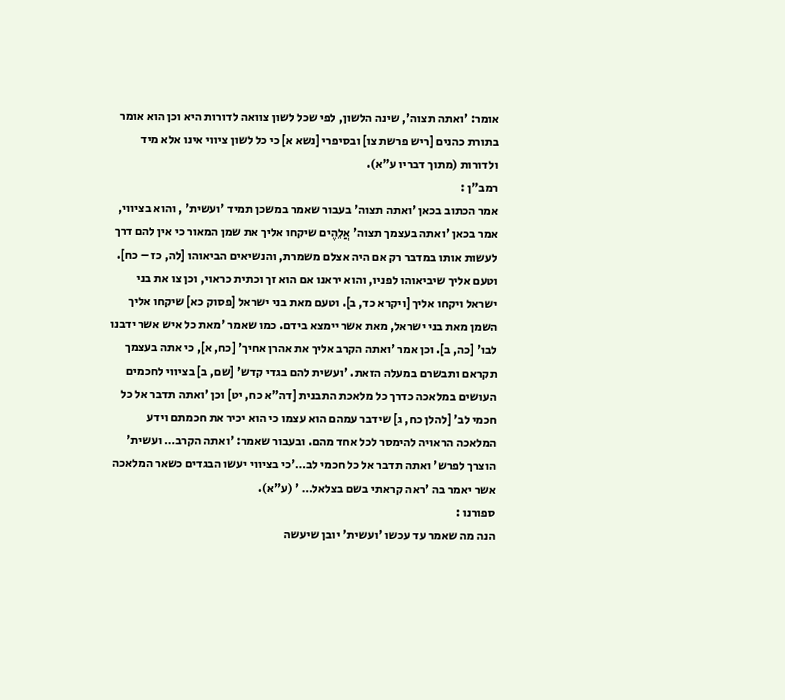אומר: 'ואתה תצוה', שינה הלשון, לפי שכל לשון צוואה לדורות היא וכן הוא אומר בתורת כהנים [ריש פרשת צו] ובסיפרי [נשא א] כי כל לשון ציווי אינו אלא מיד ולדורות (מתוך דבריו ע"א).
רמב"ן :
אמר הכתוב בכאן 'ואתה תצוה' בעבור שאמר במשכן תמיד 'ועשית' , והוא בציווי, אמר בכאן 'ואתה בעצמך תצוה' אֲלֵהֶים שיקחו אליך את שמן המאור כי אין להם דרך לעשות אותו במדבר רק אם היה אצלם משמרת, והנשיאים הביאוהו [לה, כז – כח]. וטעם אליך שיביאוהו לפניו, והוא יראנו אם הוא זך וכתית כראוי, וכן צו את בני ישראל ויקחו אליך [ויקרא כד, ב]. וטעם מאת בני ישראל [פסוק כא] שיקחו אליך השמן מאת בני ישראל, מאת אשר יימצא בידם. כמו שאמר 'מאת כל איש אשר ידבנו לבו' [כה, ב]. וכן אמר 'ואתה הקרב אליך את אהרן אחיך' [כח, א], כי אתה בעצמך תקראם ותבשרם במעלה הזאת. 'ועשית להם בגדי קדש' [שם, ב] בציווי לחכמים העושים במלאכה כדרך כל מלאכת התבנית [דה"א כח, יט] וכן 'ואתה תדבר אל כל חכמי לב' [להלן כח, ג] שידבר עמהם הוא עצמו כי הוא יכיר את חכמתם וידע המלאכה הראויה להימסר לכל אחד מהם. ובעבור שאמר: 'ואתה הקרב… ועשית' הוצרך לפרש' ואתה תדבר אל כל חכמי לב…'כי בציווי יעשו הבגדים כשאר המלאכה אשר יאמר בה 'ראה קראתי בשם בצלאל… ' (ע"א).
ספורנו :
הנה מה שאמר עד עכשו 'ועשית' יובן שיעשה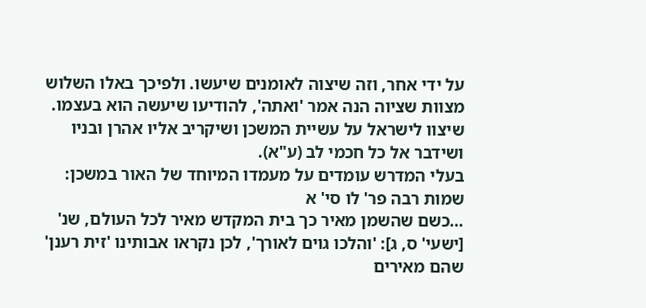על ידי אחר, וזה שיצוה לאומנים שיעשו. ולפיכך באלו השלוש מצוות שציוה הנה אמר 'ואתה', להודיעו שיעשה הוא בעצמו. שיצוו לישראל על עשיית המשכן ושיקריב אליו אהרן ובניו ושידבר אל כל חכמי לב (ע"א).
בעלי המדרש עומדים על מעמדו המיוחד של האור במשכן:
שמות רבה פר' לו סי' א
…כשם שהשמן מאיר כך בית המקדש מאיר לכל העולם, שנ' [ישעי' ס, ג]: 'והלכו גוים לאורך', לכן נקראו אבותינו 'זית רענן' שהם מאירים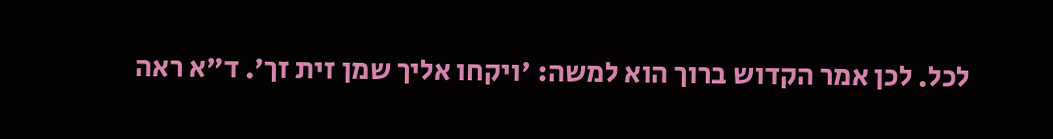לכל. לכן אמר הקדוש ברוך הוא למשה: 'ויקחו אליך שמן זית זך'. ד"א ראה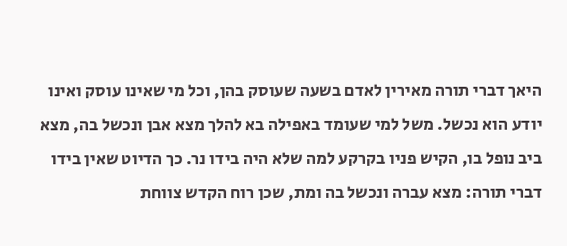היאך דברי תורה מאירין לאדם בשעה שעוסק בהן, וכל מי שאינו עוסק ואינו יודע הוא נכשל. משל למי שעומד באפילה בא להלך מצא אבן ונכשל בה, מצא ביב נופל בו, הקיש פניו בקרקע למה שלא היה בידו נר. כך הדיוט שאין בידו דברי תורה: מצא עברה ונכשל בה ומת, שכן רוח הקדש צווחת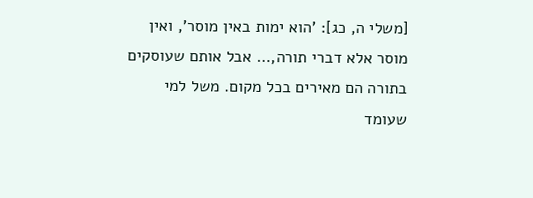[משלי ה, כג]: 'הוא ימות באין מוסר', ואין מוסר אלא דברי תורה,… אבל אותם שעוסקים בתורה הם מאירים בכל מקום. משל למי שעומד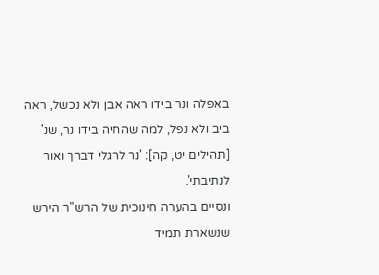באפלה ונר בידו ראה אבן ולא נכשל, ראה ביב ולא נפל, למה שהחיה בידו נר, שנ' [תהילים יט, קה]: 'נר לרגלי דברך ואור לנתיבתי'.
ונסיים בהערה חינוכית של הרש"ר הירש שנשארת תמיד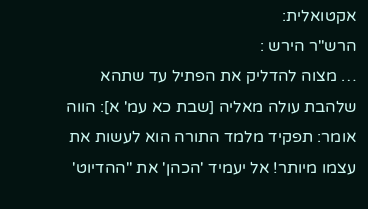אקטואלית:
הרש"ר הירש :
… מצוה להדליק את הפתיל עד שתהא שלהבת עולה מאליה [שבת כא עמ' א]: הווה אומר: תפקיד מלמד התורה הוא לעשות את עצמו מיותר! אל יעמיד 'הכהן' את "ההדיוט'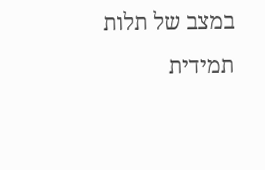במצב של תלות תמידית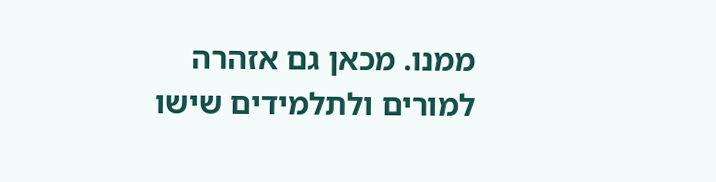ממנו. מכאן גם אזהרה למורים ולתלמידים שישו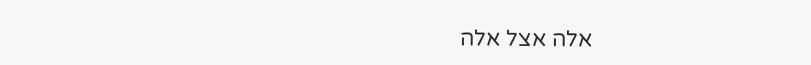אלה אצל אלה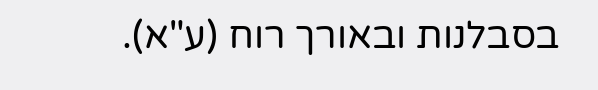בסבלנות ובאורך רוח (ע"א).